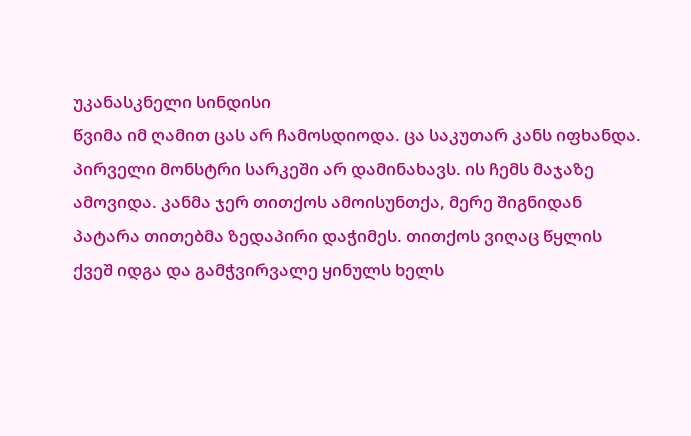უკანასკნელი სინდისი
წვიმა იმ ღამით ცას არ ჩამოსდიოდა. ცა საკუთარ კანს იფხანდა. პირველი მონსტრი სარკეში არ დამინახავს. ის ჩემს მაჯაზე ამოვიდა. კანმა ჯერ თითქოს ამოისუნთქა, მერე შიგნიდან პატარა თითებმა ზედაპირი დაჭიმეს. თითქოს ვიღაც წყლის ქვეშ იდგა და გამჭვირვალე ყინულს ხელს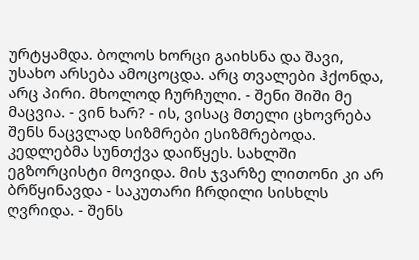ურტყამდა. ბოლოს ხორცი გაიხსნა და შავი, უსახო არსება ამოცოცდა. არც თვალები ჰქონდა, არც პირი. მხოლოდ ჩურჩული. - შენი შიში მე მაცვია. - ვინ ხარ? - ის, ვისაც მთელი ცხოვრება შენს ნაცვლად სიზმრები ესიზმრებოდა. კედლებმა სუნთქვა დაიწყეს. სახლში ეგზორცისტი მოვიდა. მის ჯვარზე ლითონი კი არ ბრწყინავდა - საკუთარი ჩრდილი სისხლს ღვრიდა. - შენს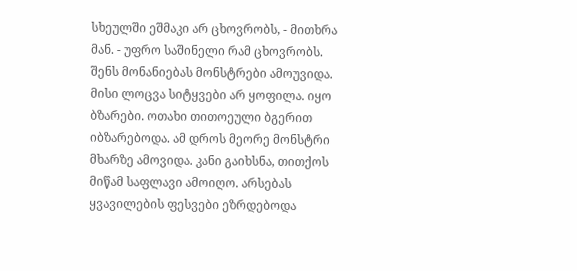სხეულში ეშმაკი არ ცხოვრობს, - მითხრა მან. - უფრო საშინელი რამ ცხოვრობს. შენს მონანიებას მონსტრები ამოუვიდა. მისი ლოცვა სიტყვები არ ყოფილა. იყო ბზარები. ოთახი თითოეული ბგერით იბზარებოდა. ამ დროს მეორე მონსტრი მხარზე ამოვიდა. კანი გაიხსნა, თითქოს მიწამ საფლავი ამოიღო. არსებას ყვავილების ფესვები ეზრდებოდა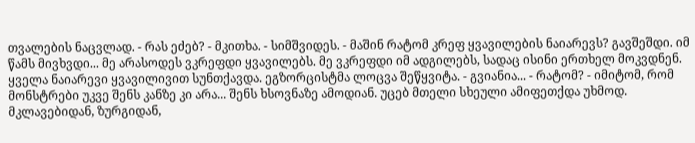თვალების ნაცვლად. - რას ეძებ? - მკითხა. - სიმშვიდეს. - მაშინ რატომ კრეფ ყვავილების ნაიარევს? გავშეშდი. იმ წამს მივხვდი... მე არასოდეს ვკრეფდი ყვავილებს. მე ვკრეფდი იმ ადგილებს, სადაც ისინი ერთხელ მოკვდნენ. ყველა ნაიარევი ყვავილივით სუნთქავდა. ეგზორცისტმა ლოცვა შეწყვიტა. - გვიანია... - რატომ? - იმიტომ, რომ მონსტრები უკვე შენს კანზე კი არა... შენს ხსოვნაზე ამოდიან. უცებ მთელი სხეული ამიფეთქდა უხმოდ. მკლავებიდან, ზურგიდან,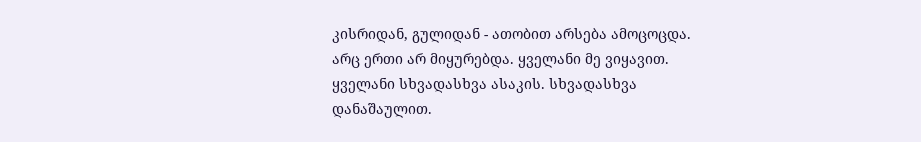კისრიდან, გულიდან - ათობით არსება ამოცოცდა. არც ერთი არ მიყურებდა. ყველანი მე ვიყავით. ყველანი სხვადასხვა ასაკის. სხვადასხვა დანაშაულით.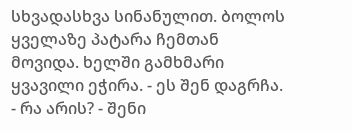სხვადასხვა სინანულით. ბოლოს ყველაზე პატარა ჩემთან მოვიდა. ხელში გამხმარი ყვავილი ეჭირა. - ეს შენ დაგრჩა. - რა არის? - შენი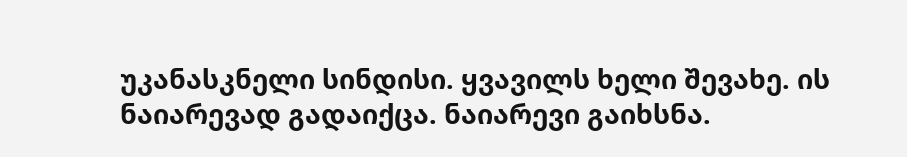უკანასკნელი სინდისი. ყვავილს ხელი შევახე. ის ნაიარევად გადაიქცა. ნაიარევი გაიხსნა.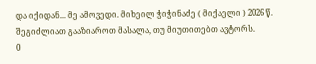და იქიდან... მე ამოვედი. მიხეილ ჭიჭინაძე ( მიქაელი ) 2026 წ.
შეგიძლიათ გააზიაროთ მასალა, თუ მიუთითებთ ავტორს.
0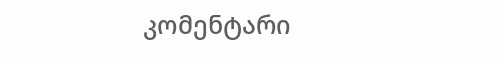კომენტარი